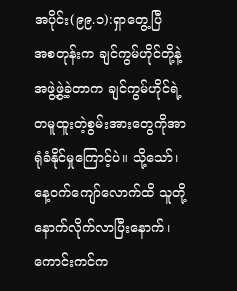အပိုင်း(၉၉.၁):ရှာတွေ့ပြီ
အစတုန်းက ချင်ကွမ်ဟိုင်တို့နဲ့အဖွဲ့ဖွဲ့ခဲ့တာက ချင်ကွမ်ဟိုင်ရဲ့တမူထူးတဲ့စွမ်းအားတွေကိုအာရုံခံနိုင်မှုကြောင့်ပဲ။ သို့သော်၊ နေ့ဝက်ကျော်လောက်ထိ သူတို့နောက်လိုက်လာပြီးနောက်၊ ကောင်းကင်က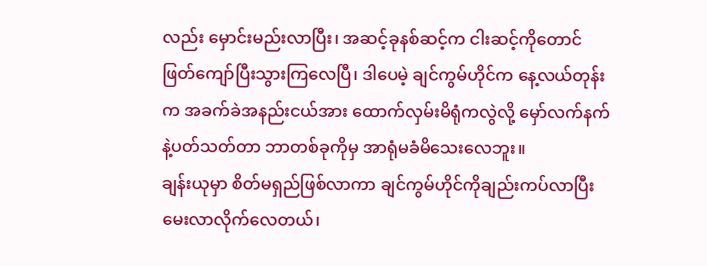လည်း မှောင်းမည်းလာပြီး၊ အဆင့်ခုနစ်ဆင့်က ငါးဆင့်ကိုတောင် ဖြတ်ကျော်ပြီးသွားကြလေပြီ၊ ဒါပေမဲ့ ချင်ကွမ်ဟိုင်က နေ့လယ်တုန်းက အခက်ခဲအနည်းငယ်အား ထောက်လှမ်းမိရုံကလွဲလို့ မှော်လက်နက်နဲ့ပတ်သတ်တာ ဘာတစ်ခုကိုမှ အာရုံမခံမိသေးလေဘူး။
ချန်းယုမှာ စိတ်မရှည်ဖြစ်လာကာ ချင်ကွမ်ဟိုင်ကိုချည်းကပ်လာပြီး မေးလာလိုက်လေတယ်၊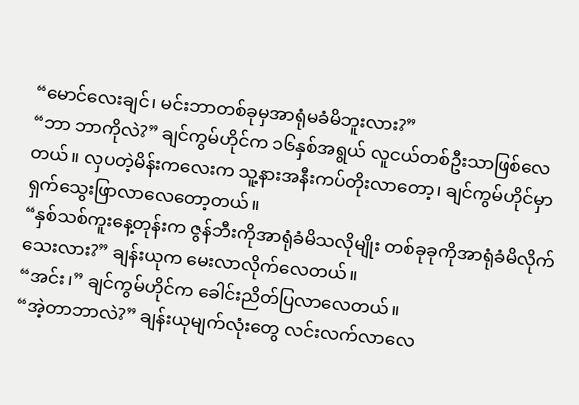“မောင်လေးချင်၊ မင်းဘာတစ်ခုမှအာရုံမခံမိဘူးလား?”
“ဘာ ဘာကိုလဲ?” ချင်ကွမ်ဟိုင်က ၁၆နှစ်အရွယ် လူငယ်တစ်ဦးသာဖြစ်လေတယ်။ လှပတဲ့မိန်းကလေးက သူ့နားအနီးကပ်တိုးလာတော့၊ ချင်ကွမ်ဟိုင်မှာ ရှက်သွေးဖြာလာလေတော့တယ်။
“နှစ်သစ်ကူးနေ့တုန်းက ဇွန်ဘီးကိုအာရုံခံမိသလိုမျိုး တစ်ခုခုကိုအာရုံခံမိလိုက်သေးလား?” ချန်းယုက မေးလာလိုက်လေတယ်။
“အင်း၊” ချင်ကွမ်ဟိုင်က ခေါင်းညိတ်ပြလာလေတယ်။
“အဲ့တာဘာလဲ?” ချန်းယုမျက်လုံးတွေ လင်းလက်လာလေ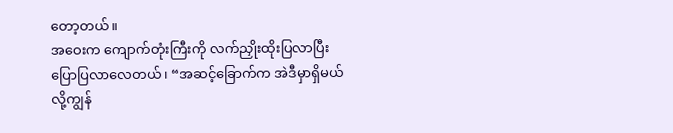တော့တယ်။
အဝေးက ကျောက်တုံးကြီးကို လက်ညှိုးထိုးပြလာပြီး ပြောပြလာလေတယ်၊ “အဆင့်ခြောက်က အဲဒီမှာရှိမယ်လို့ကျွန်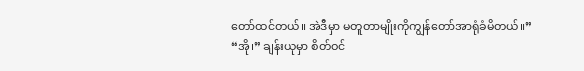တော်ထင်တယ်။ အဲဒီမှာ မတူတာမျိုးကိုကျွန်တော်အာရုံခံမိတယ်။”
“အို၊” ချန်းယုမှာ စိတ်ဝင်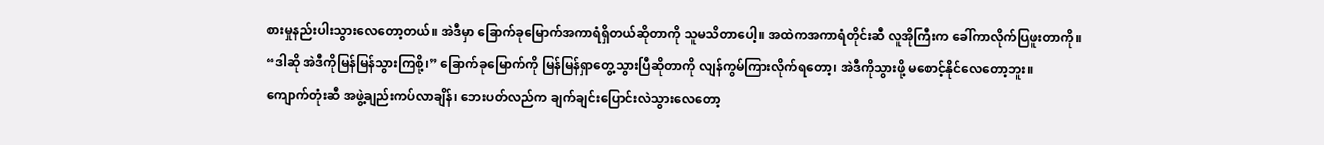စားမှုနည်းပါးသွားလေတော့တယ်။ အဲဒီမှာ ခြောက်ခုမြောက်အကာရံရှိတယ်ဆိုတာကို သူမသိတာပေါ့။ အထဲကအကာရံတိုင်းဆီ လူအိုကြီးက ခေါ်ကာလိုက်ပြဖူးတာကို။
“ဒါဆို အဲဒီကိုမြန်မြန်သွားကြစို့၊” ခြောက်ခုမြောက်ကို မြန်မြန်ရှာတွေ့သွားပြီဆိုတာကို လျန်ကွမ်ကြားလိုက်ရတော့၊ အဲဒီကိုသွားဖို့ မစောင့်နိုင်လေတော့ဘူး။
ကျောက်တုံးဆီ အဖွဲ့ချည်းကပ်လာချိန်၊ ဘေးပတ်လည်က ချက်ချင်းပြောင်းလဲသွားလေတော့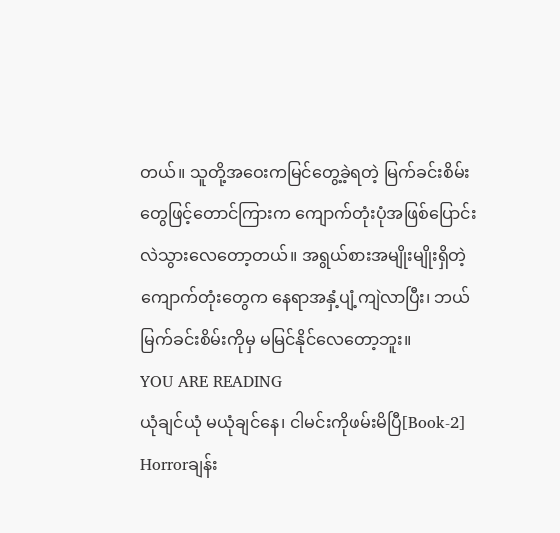တယ်။ သူတို့အဝေးကမြင်တွေ့ခဲ့ရတဲ့ မြက်ခင်းစိမ်းတွေဖြင့်တောင်ကြားက ကျောက်တုံးပုံအဖြစ်ပြောင်းလဲသွားလေတော့တယ်။ အရွယ်စားအမျိုးမျိုးရှိတဲ့ကျောက်တုံးတွေက နေရာအနှံ့ပျံ့ကျဲလာပြီး၊ ဘယ်မြက်ခင်းစိမ်းကိုမှ မမြင်နိုင်လေတော့ဘူး။
YOU ARE READING
ယုံချင်ယုံ မယုံချင်နေ၊ ငါမင်းကိုဖမ်းမိပြီ[Book-2]
Horrorချန်း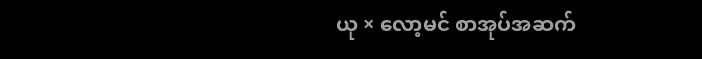ယု × လော့မင် စာအုပ်အဆက်